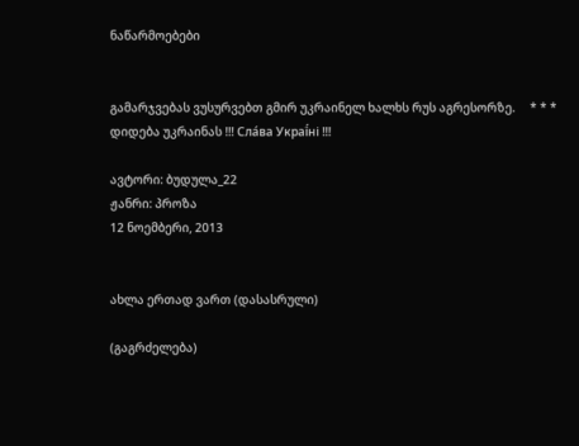ნაწარმოებები


გამარჯვებას ვუსურვებთ გმირ უკრაინელ ხალხს რუს აგრესორზე.     * * *     დიდება უკრაინას !!! Сла́ва Украї́ні !!!

ავტორი: ბუდულა_22
ჟანრი: პროზა
12 ნოემბერი, 2013


ახლა ერთად ვართ (დასასრული)

(გაგრძელება)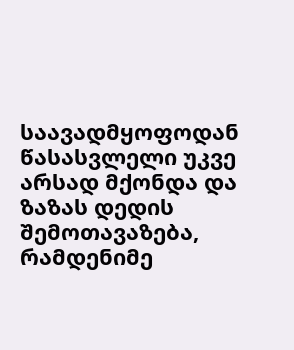საავადმყოფოდან წასასვლელი უკვე არსად მქონდა და ზაზას დედის შემოთავაზება, რამდენიმე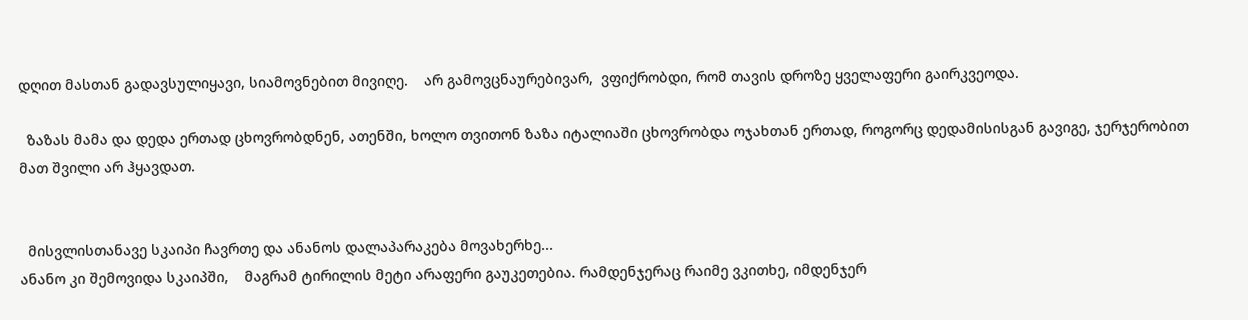დღით მასთან გადავსულიყავი, სიამოვნებით მივიღე.    არ გამოვცნაურებივარ,  ვფიქრობდი, რომ თავის დროზე ყველაფერი გაირკვეოდა.

  ზაზას მამა და დედა ერთად ცხოვრობდნენ, ათენში, ხოლო თვითონ ზაზა იტალიაში ცხოვრობდა ოჯახთან ერთად, როგორც დედამისისგან გავიგე, ჯერჯერობით მათ შვილი არ ჰყავდათ.


  მისვლისთანავე სკაიპი ჩავრთე და ანანოს დალაპარაკება მოვახერხე...
ანანო კი შემოვიდა სკაიპში,    მაგრამ ტირილის მეტი არაფერი გაუკეთებია. რამდენჯერაც რაიმე ვკითხე, იმდენჯერ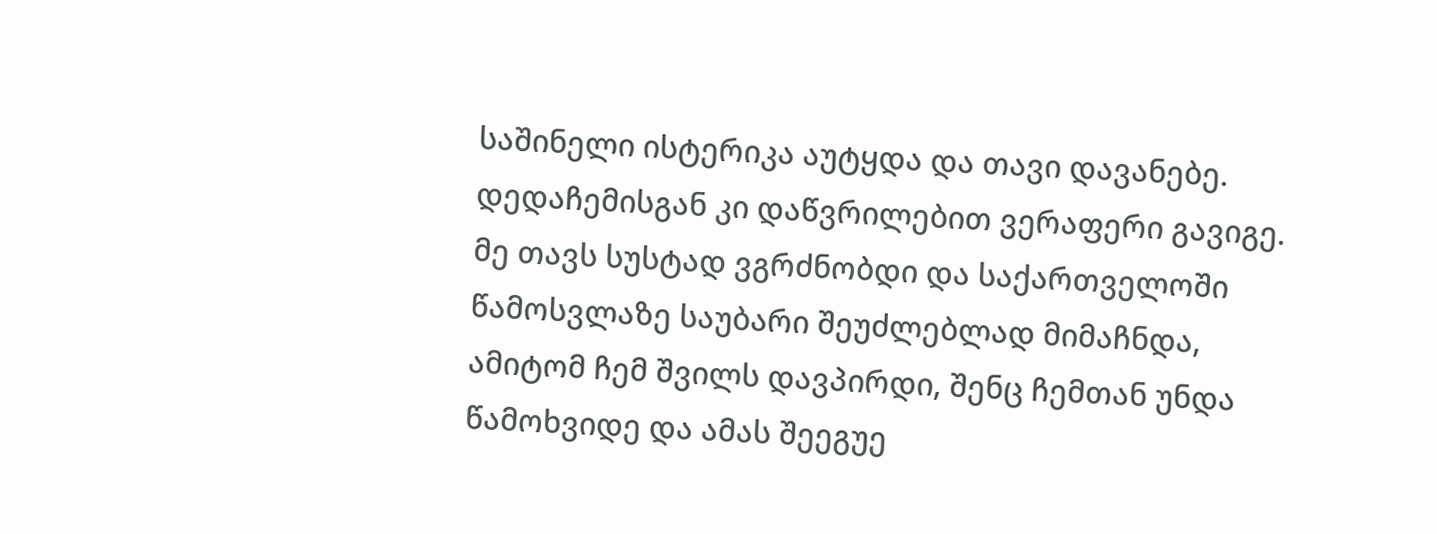საშინელი ისტერიკა აუტყდა და თავი დავანებე. დედაჩემისგან კი დაწვრილებით ვერაფერი გავიგე. მე თავს სუსტად ვგრძნობდი და საქართველოში წამოსვლაზე საუბარი შეუძლებლად მიმაჩნდა, ამიტომ ჩემ შვილს დავპირდი, შენც ჩემთან უნდა წამოხვიდე და ამას შეეგუე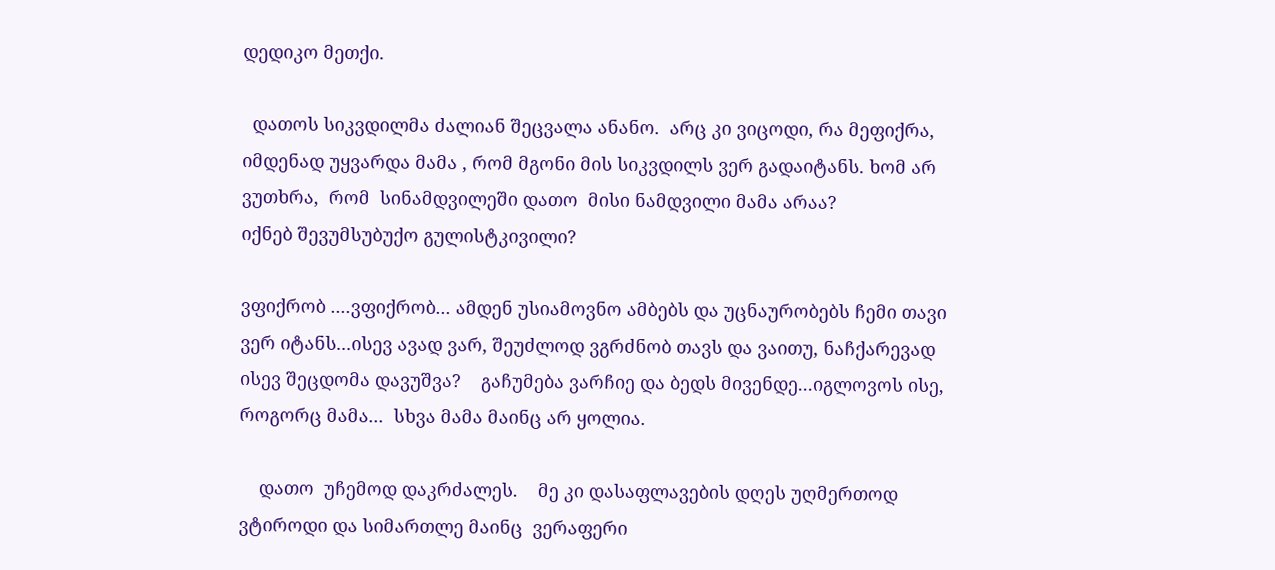დედიკო მეთქი.

  დათოს სიკვდილმა ძალიან შეცვალა ანანო.  არც კი ვიცოდი, რა მეფიქრა, იმდენად უყვარდა მამა , რომ მგონი მის სიკვდილს ვერ გადაიტანს. ხომ არ  ვუთხრა,  რომ  სინამდვილეში დათო  მისი ნამდვილი მამა არაა?
იქნებ შევუმსუბუქო გულისტკივილი?

ვფიქრობ ....ვფიქრობ... ამდენ უსიამოვნო ამბებს და უცნაურობებს ჩემი თავი ვერ იტანს...ისევ ავად ვარ, შეუძლოდ ვგრძნობ თავს და ვაითუ, ნაჩქარევად ისევ შეცდომა დავუშვა?    გაჩუმება ვარჩიე და ბედს მივენდე...იგლოვოს ისე, როგორც მამა...  სხვა მამა მაინც არ ყოლია.

    დათო  უჩემოდ დაკრძალეს.    მე კი დასაფლავების დღეს უღმერთოდ ვტიროდი და სიმართლე მაინც  ვერაფერი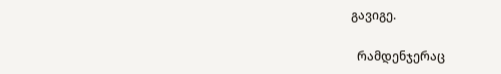გავიგე.

  რამდენჯერაც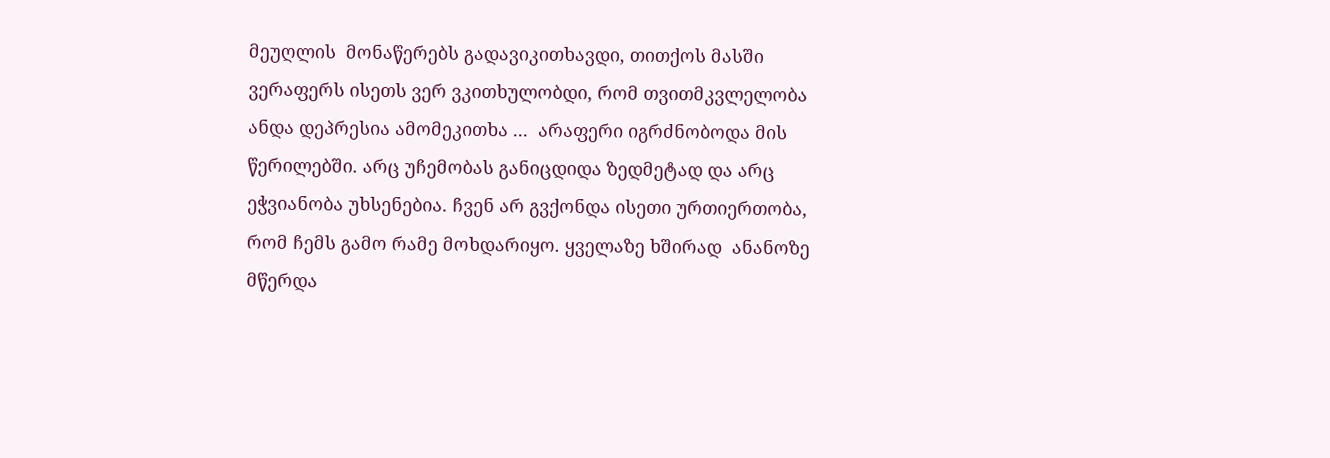მეუღლის  მონაწერებს გადავიკითხავდი, თითქოს მასში ვერაფერს ისეთს ვერ ვკითხულობდი, რომ თვითმკვლელობა ანდა დეპრესია ამომეკითხა ...  არაფერი იგრძნობოდა მის წერილებში. არც უჩემობას განიცდიდა ზედმეტად და არც ეჭვიანობა უხსენებია. ჩვენ არ გვქონდა ისეთი ურთიერთობა, რომ ჩემს გამო რამე მოხდარიყო. ყველაზე ხშირად  ანანოზე მწერდა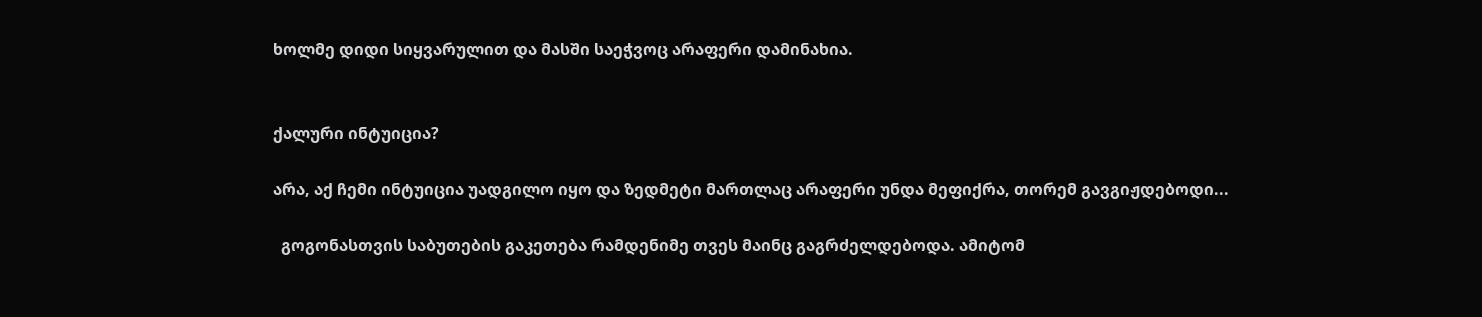ხოლმე დიდი სიყვარულით და მასში საეჭვოც არაფერი დამინახია.


ქალური ინტუიცია?

არა, აქ ჩემი ინტუიცია უადგილო იყო და ზედმეტი მართლაც არაფერი უნდა მეფიქრა, თორემ გავგიჟდებოდი...

  გოგონასთვის საბუთების გაკეთება რამდენიმე თვეს მაინც გაგრძელდებოდა. ამიტომ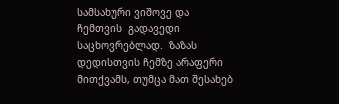სამსახური ვიშოვე და  ჩემთვის  გადავედი საცხოვრებლად.  ზაზას დედისთვის ჩემზე არაფერი მითქვამს, თუმცა მათ შესახებ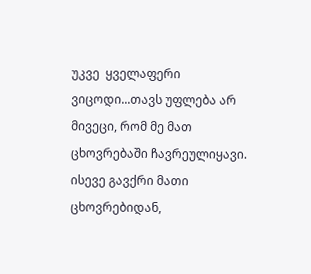უკვე  ყველაფერი ვიცოდი...თავს უფლება არ მივეცი, რომ მე მათ ცხოვრებაში ჩავრეულიყავი.
ისევე გავქრი მათი ცხოვრებიდან,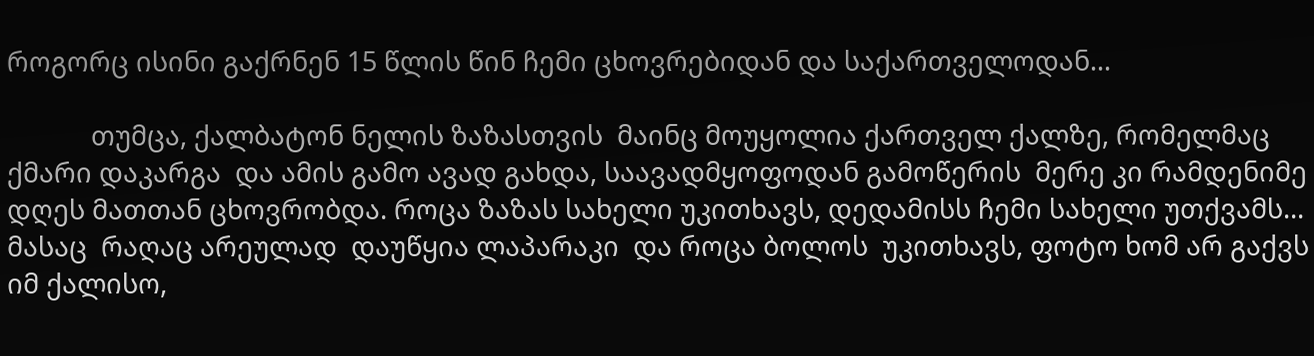როგორც ისინი გაქრნენ 15 წლის წინ ჩემი ცხოვრებიდან და საქართველოდან...

            თუმცა, ქალბატონ ნელის ზაზასთვის  მაინც მოუყოლია ქართველ ქალზე, რომელმაც ქმარი დაკარგა  და ამის გამო ავად გახდა, საავადმყოფოდან გამოწერის  მერე კი რამდენიმე დღეს მათთან ცხოვრობდა. როცა ზაზას სახელი უკითხავს, დედამისს ჩემი სახელი უთქვამს... მასაც  რაღაც არეულად  დაუწყია ლაპარაკი  და როცა ბოლოს  უკითხავს, ფოტო ხომ არ გაქვს იმ ქალისო,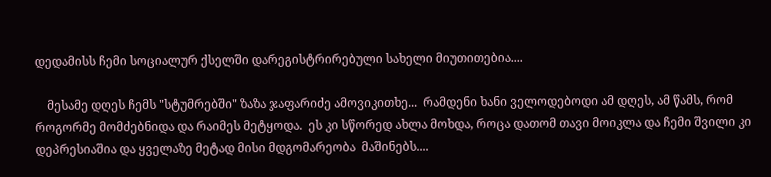დედამისს ჩემი სოციალურ ქსელში დარეგისტრირებული სახელი მიუთითებია....

    მესამე დღეს ჩემს "სტუმრებში" ზაზა ჯაფარიძე ამოვიკითხე...  რამდენი ხანი ველოდებოდი ამ დღეს, ამ წამს, რომ როგორმე მომძებნიდა და რაიმეს მეტყოდა.  ეს კი სწორედ ახლა მოხდა, როცა დათომ თავი მოიკლა და ჩემი შვილი კი  დეპრესიაშია და ყველაზე მეტად მისი მდგომარეობა  მაშინებს....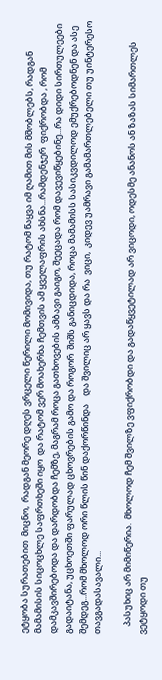ეტყობა სურათებით  მიცნო,  რადგან მეორე დღეს ვრცელი წერილი მომივიდა, თუ რატომ წაყვა იმ ღამით მის მშობლებს, რადგან მამამისის სიცოცხლე საფრთხეში იყო  და რატომ ვერ მოახერხა ჩემთვის ამ ყველაფრის ახსნა...რამდენჯერ  ფიქრობდა , რომ დამკავშირებოდა და დარდობდა ჩემზე, მაგრამ როცა გათხოვების ამბავი გაიგო, შეეცადა რომ დავევიწყებინე...რა დიდი სირთულეები გადაიტანა, უცხოეთში ფარულად ცხოვრების გამო და როგორ  შიშს განიცდიდა, როცა მამამისს სასიკვდილოდ ემუქრებოდნენ და ასე შემდეგ...რომ მხოლოდ ორი წლის წინ დაქორწინდა    და შვილიც არ ყავს და რა  ვიცი,  კიდევ უამრავი გამამართლებელი თუ უინტერესო თავგადასავალი...

    პასუხიც არ მიმიწერია.  მხოლოდ ჩემ შვილზე ვფიქრობდი და გადაწყვეტილად არ ვიცოდი, ოდესმე ანანოს ან ზაზას სიმართლეს  ვეტყოდი თუ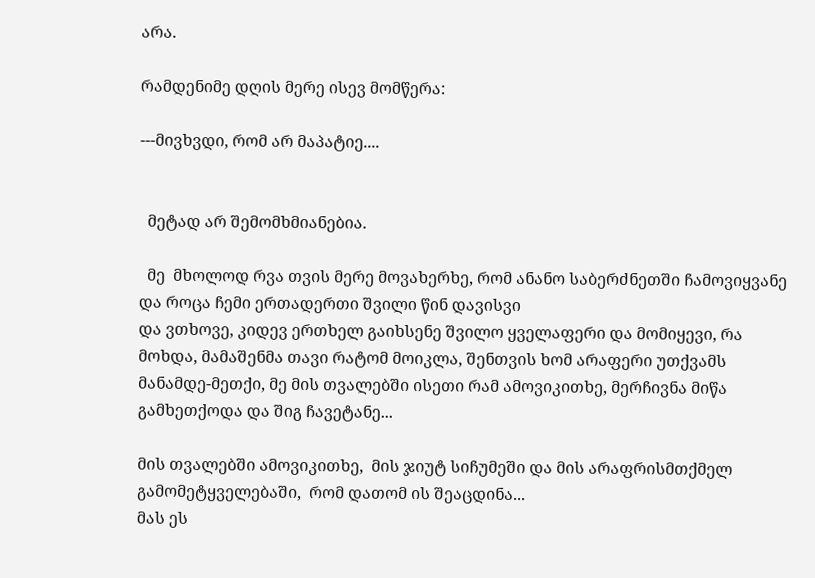არა.

რამდენიმე დღის მერე ისევ მომწერა:

---მივხვდი, რომ არ მაპატიე....


  მეტად არ შემომხმიანებია.

  მე  მხოლოდ რვა თვის მერე მოვახერხე, რომ ანანო საბერძნეთში ჩამოვიყვანე და როცა ჩემი ერთადერთი შვილი წინ დავისვი
და ვთხოვე, კიდევ ერთხელ გაიხსენე შვილო ყველაფერი და მომიყევი, რა მოხდა, მამაშენმა თავი რატომ მოიკლა, შენთვის ხომ არაფერი უთქვამს მანამდე-მეთქი, მე მის თვალებში ისეთი რამ ამოვიკითხე, მერჩივნა მიწა გამხეთქოდა და შიგ ჩავეტანე...

მის თვალებში ამოვიკითხე,  მის ჯიუტ სიჩუმეში და მის არაფრისმთქმელ გამომეტყველებაში,  რომ დათომ ის შეაცდინა...
მას ეს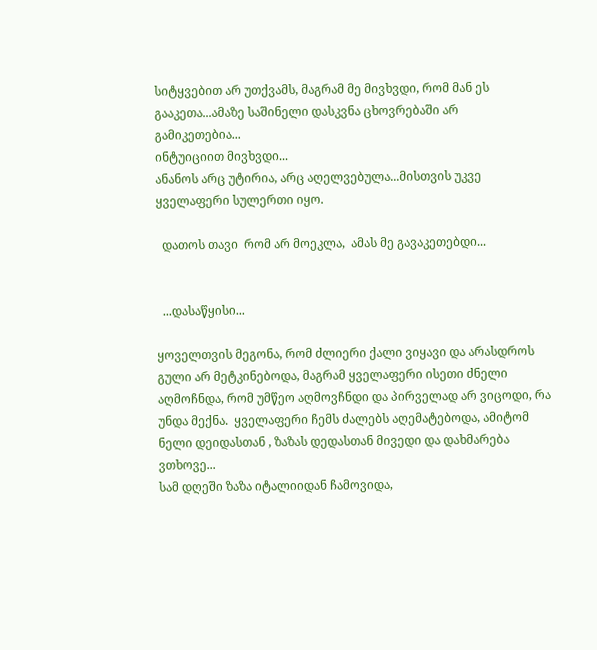სიტყვებით არ უთქვამს, მაგრამ მე მივხვდი, რომ მან ეს გააკეთა...ამაზე საშინელი დასკვნა ცხოვრებაში არ  გამიკეთებია...
ინტუიციით მივხვდი...
ანანოს არც უტირია, არც აღელვებულა...მისთვის უკვე ყველაფერი სულერთი იყო.

  დათოს თავი  რომ არ მოეკლა,  ამას მე გავაკეთებდი...


  ...დასაწყისი...

ყოველთვის მეგონა, რომ ძლიერი ქალი ვიყავი და არასდროს გული არ მეტკინებოდა, მაგრამ ყველაფერი ისეთი ძნელი აღმოჩნდა, რომ უმწეო აღმოვჩნდი და პირველად არ ვიცოდი, რა უნდა მექნა.  ყველაფერი ჩემს ძალებს აღემატებოდა, ამიტომ  ნელი დეიდასთან , ზაზას დედასთან მივედი და დახმარება ვთხოვე...
სამ დღეში ზაზა იტალიიდან ჩამოვიდა,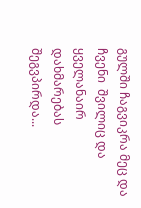გულში ჩაგვიკრა მეც და ჩვენი  შვილიც და ყველანაირ დახმარებას შეგვპირდა...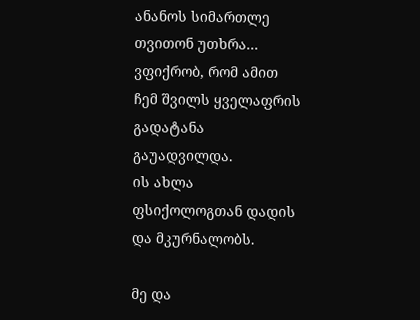ანანოს სიმართლე თვითონ უთხრა... ვფიქრობ, რომ ამით  ჩემ შვილს ყველაფრის გადატანა გაუადვილდა.
ის ახლა ფსიქოლოგთან დადის და მკურნალობს.

მე და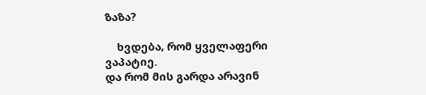ზაზა?

    ხვდება, რომ ყველაფერი ვაპატიე.
და რომ მის გარდა არავინ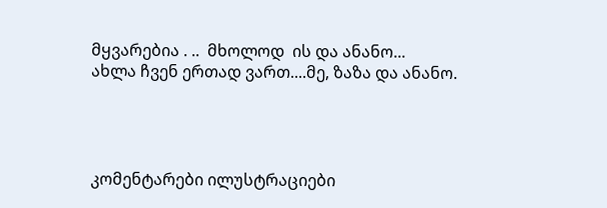მყვარებია . ..  მხოლოდ  ის და ანანო...
ახლა ჩვენ ერთად ვართ....მე, ზაზა და ანანო.




კომენტარები ილუსტრაციები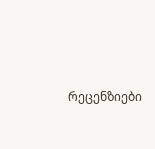რეცენზიები